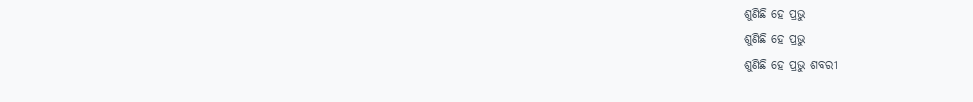ଶୁଣିଛି ହେ ପ୍ରଭୁ
ଶୁଣିଛି ହେ ପ୍ରଭୁ
ଶୁଣିଛି ହେ ପ୍ରଭୁ ଶବରୀ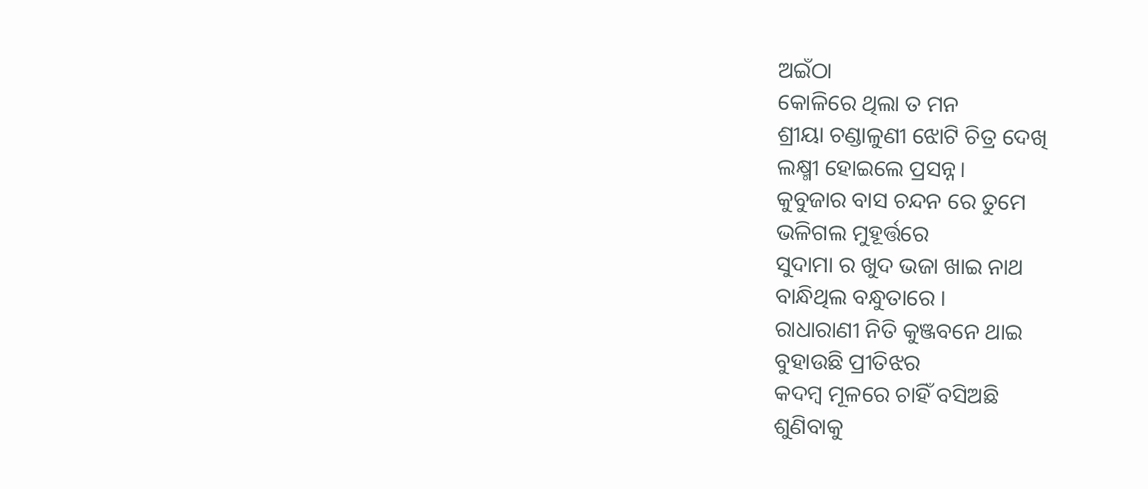ଅଇଁଠା
କୋଳିରେ ଥିଲା ତ ମନ
ଶ୍ରୀୟା ଚଣ୍ଡାଳୁଣୀ ଝୋଟି ଚିତ୍ର ଦେଖି
ଲକ୍ଷ୍ମୀ ହୋଇଲେ ପ୍ରସନ୍ନ।
କୁବୁଜାର ବାସ ଚନ୍ଦନ ରେ ତୁମେ
ଭଳିଗଲ ମୁହୂର୍ତ୍ତରେ
ସୁଦାମା ର ଖୁଦ ଭଜା ଖାଇ ନାଥ
ବାନ୍ଧିଥିଲ ବନ୍ଧୁତାରେ ।
ରାଧାରାଣୀ ନିତି କୁଞ୍ଜବନେ ଥାଇ
ବୁହାଉଛି ପ୍ରୀତିଝର
କଦମ୍ବ ମୂଳରେ ଚାହିଁ ବସିଅଛି
ଶୁଣିବାକୁ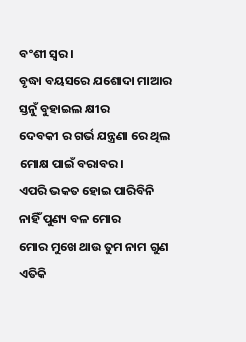ବଂଶୀ ସ୍ଵର।
ବୃଦ୍ଧା ବୟସରେ ଯଶୋଦା ମାଆର
ସ୍ତନୁଁ ବୁହାଇଲ କ୍ଷୀର
ଦେବକୀ ର ଗର୍ଭ ଯନ୍ତ୍ରଣା ରେ ଥିଲ
ମୋକ୍ଷ ପାଇଁ ବରାବର।
ଏପରି ଭକତ ହୋଇ ପାରିବିନି
ନାହିଁ ପୁଣ୍ୟ ବଳ ମୋର
ମୋର ମୁଖେ ଥାଉ ତୁମ ନାମ ଗୁଣ
ଏତିକି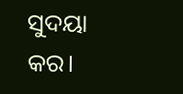ସୁଦୟା କର।